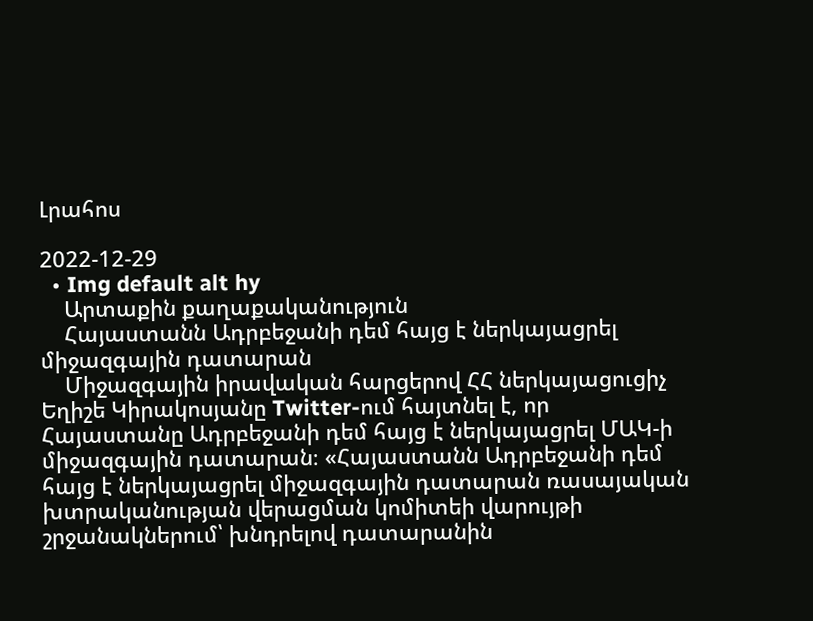Լրահոս

2022-12-29
  • Img default alt hy
    Արտաքին քաղաքականություն
    Հայաստանն Ադրբեջանի դեմ հայց է ներկայացրել միջազգային դատարան
    Միջազգային իրավական հարցերով ՀՀ ներկայացուցիչ Եղիշե Կիրակոսյանը Twitter-ում հայտնել է, որ Հայաստանը Ադրբեջանի դեմ հայց է ներկայացրել ՄԱԿ-ի միջազգային դատարան։ «Հայաստանն Ադրբեջանի դեմ հայց է ներկայացրել միջազգային դատարան ռասայական խտրականության վերացման կոմիտեի վարույթի շրջանակներում՝ խնդրելով դատարանին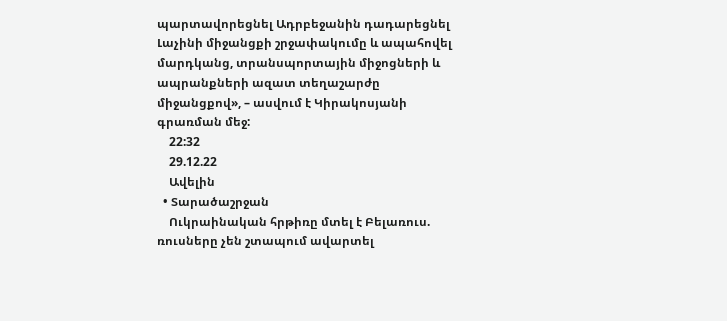պարտավորեցնել Ադրբեջանին դադարեցնել Լաչինի միջանցքի շրջափակումը և ապահովել մարդկանց, տրանսպորտային միջոցների և ապրանքների ազատ տեղաշարժը միջանցքով», – ասվում է Կիրակոսյանի գրառման մեջ:
    22:32
    29.12.22
    Ավելին
  • Տարածաշրջան
    Ուկրաինական հրթիռը մտել է Բելառուս. ռուսները չեն շտապում ավարտել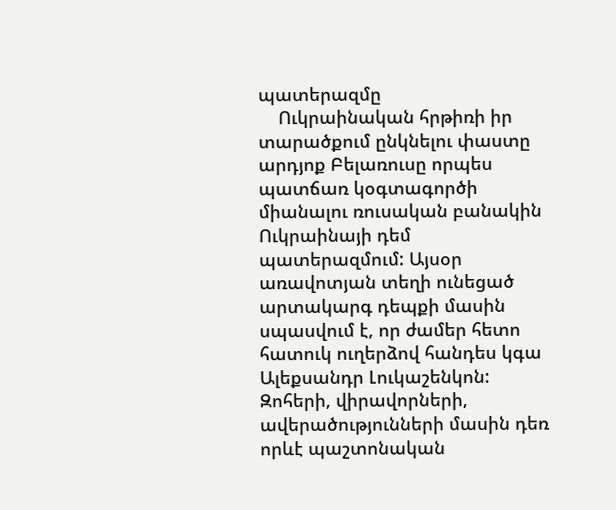պատերազմը
    Ուկրաինական հրթիռի իր տարածքում ընկնելու փաստը արդյոք Բելառուսը որպես պատճառ կօգտագործի միանալու ռուսական բանակին Ուկրաինայի դեմ պատերազմում: Այսօր առավոտյան տեղի ունեցած արտակարգ դեպքի մասին սպասվում է, որ ժամեր հետո հատուկ ուղերձով հանդես կգա Ալեքսանդր Լուկաշենկոն: Զոհերի, վիրավորների, ավերածությունների մասին դեռ որևէ պաշտոնական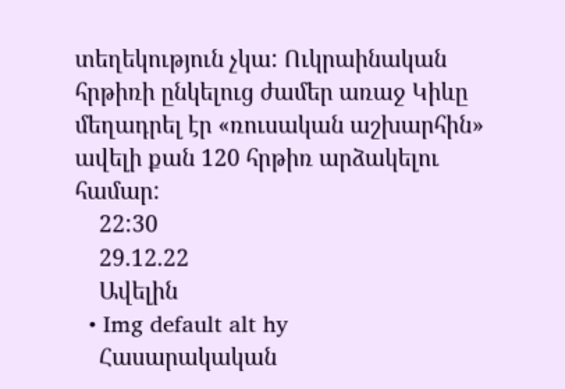տեղեկություն չկա: Ուկրաինական հրթիռի ընկելուց ժամեր առաջ Կիևը մեղադրել էր «ռուսական աշխարհին» ավելի քան 120 հրթիռ արձակելու համար:
    22:30
    29.12.22
    Ավելին
  • Img default alt hy
    Հասարակական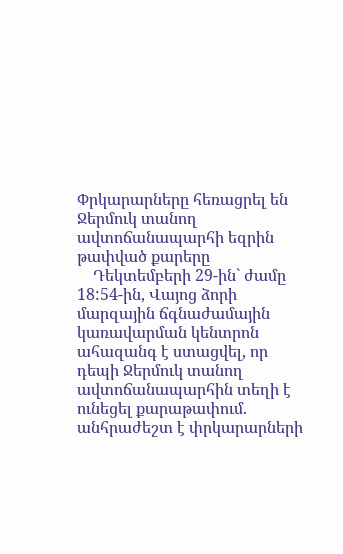Փրկարարները հեռացրել են Ջերմուկ տանող ավտոճանապարհի եզրին թափված քարերը
    Դեկտեմբերի 29-ին` ժամը 18:54-ին, Վայոց ձորի մարզային ճգնաժամային կառավարման կենտրոն ահազանգ է ստացվել, որ դեպի Ջերմուկ տանող ավտոճանապարհին տեղի է ունեցել քարաթափում. անհրաժեշտ է փրկարարների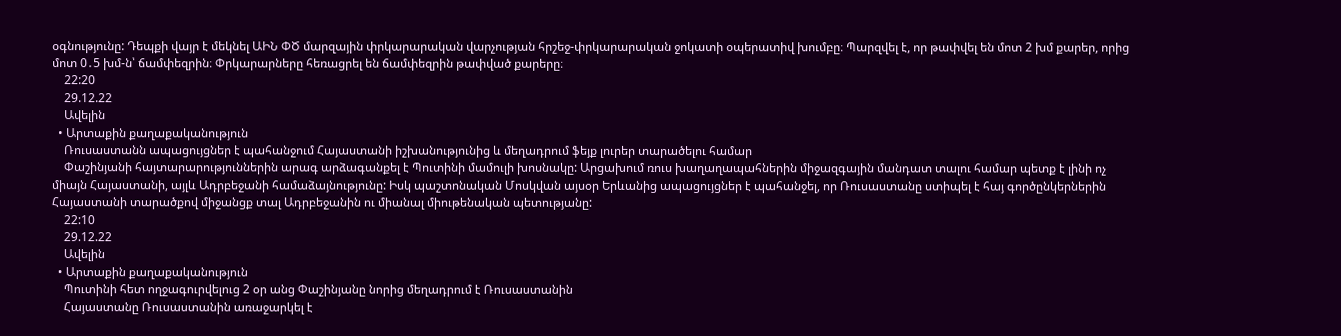օգնությունը: Դեպքի վայր է մեկնել ԱԻՆ ՓԾ մարզային փրկարարական վարչության հրշեջ-փրկարարական ջոկատի օպերատիվ խումբը։ Պարզվել է, որ թափվել են մոտ 2 խմ քարեր, որից մոտ 0․5 խմ-ն՝ ճամփեզրին։ Փրկարարները հեռացրել են ճամփեզրին թափված քարերը։
    22:20
    29.12.22
    Ավելին
  • Արտաքին քաղաքականություն
    Ռուսաստանն ապացույցներ է պահանջում Հայաստանի իշխանությունից և մեղադրում ֆեյք լուրեր տարածելու համար
    Փաշինյանի հայտարարություններին արագ արձագանքել է Պուտինի մամուլի խոսնակը: Արցախում ռուս խաղաղապահներին միջազգային մանդատ տալու համար պետք է լինի ոչ միայն Հայաստանի, այլև Ադրբեջանի համաձայնությունը: Իսկ պաշտոնական Մոսկվան այսօր Երևանից ապացույցներ է պահանջել, որ Ռուսաստանը ստիպել է հայ գործընկերներին Հայաստանի տարածքով միջանցք տալ Ադրբեջանին ու միանալ միութենական պետությանը:
    22:10
    29.12.22
    Ավելին
  • Արտաքին քաղաքականություն
    Պուտինի հետ ողջագուրվելուց 2 օր անց Փաշինյանը նորից մեղադրում է Ռուսաստանին
    Հայաստանը Ռուսաստանին առաջարկել է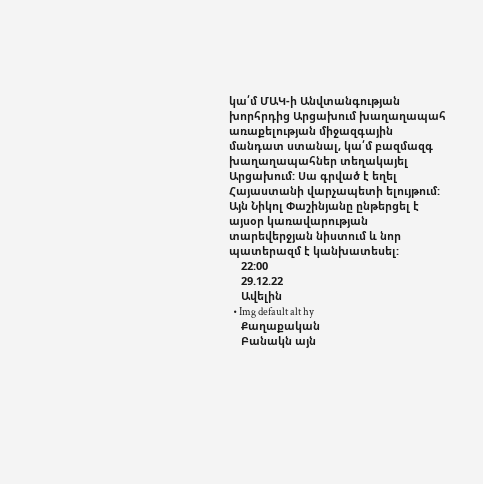կա՛մ ՄԱԿ-ի Անվտանգության խորհրդից Արցախում խաղաղապահ առաքելության միջազգային մանդատ ստանալ, կա՛մ բազմազգ խաղաղապահներ տեղակայել Արցախում: Սա գրված է եղել Հայաստանի վարչապետի ելույթում: Այն Նիկոլ Փաշինյանը ընթերցել է այսօր կառավարության տարեվերջյան նիստում և նոր պատերազմ է կանխատեսել:
    22:00
    29.12.22
    Ավելին
  • Img default alt hy
    Քաղաքական
    Բանակն այն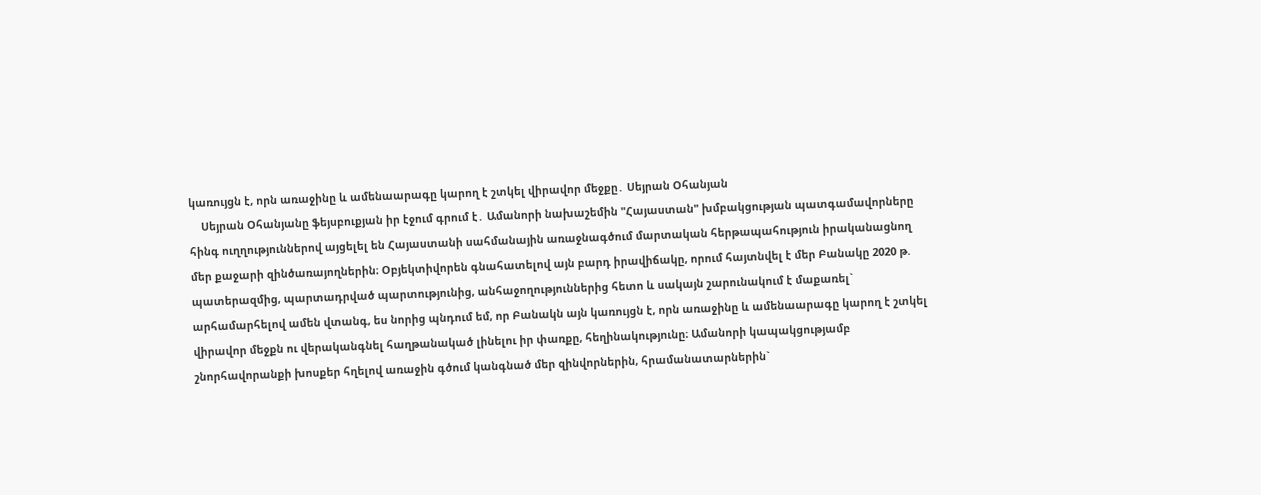կառույցն է, որն առաջինը և ամենաարագը կարող է շտկել վիրավոր մեջքը․ Սեյրան Օհանյան
    Սեյրան Օհանյանը ֆեյսբուքյան իր էջում գրում է․ Ամանորի նախաշեմին "Հայաստան" խմբակցության պատգամավորները հինգ ուղղություններով այցելել են Հայաստանի սահմանային առաջնագծում մարտական հերթապահություն իրականացնող մեր քաջարի զինծառայողներին։ Օբյեկտիվորեն գնահատելով այն բարդ իրավիճակը, որում հայտնվել է մեր Բանակը 2020 թ. պատերազմից, պարտադրված պարտությունից, անհաջողություններից հետո և սակայն շարունակում է մաքառել` արհամարհելով ամեն վտանգ, ես նորից պնդում եմ, որ Բանակն այն կառույցն է, որն առաջինը և ամենաարագը կարող է շտկել վիրավոր մեջքն ու վերականգնել հաղթանակած լինելու իր փառքը, հեղինակությունը։ Ամանորի կապակցությամբ շնորհավորանքի խոսքեր հղելով առաջին գծում կանգնած մեր զինվորներին, հրամանատարներին`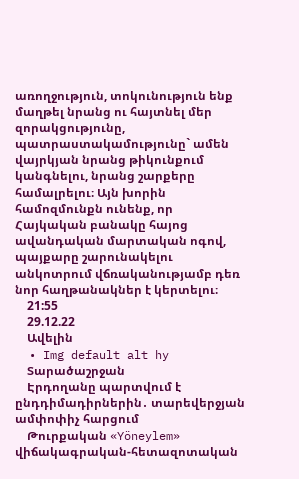առողջություն, տոկունություն ենք մաղթել նրանց ու հայտնել մեր զորակցությունը, պատրաստակամությունը` ամեն վայրկյան նրանց թիկունքում կանգնելու, նրանց շարքերը համալրելու։ Այն խորին համոզմունքն ունենք, որ Հայկական բանակը հայոց ավանդական մարտական ոգով, պայքարը շարունակելու անկոտրում վճռականությամբ դեռ նոր հաղթանակներ է կերտելու։
    21:55
    29.12.22
    Ավելին
  • Img default alt hy
    Տարածաշրջան
    Էրդողանը պարտվում է ընդդիմադիրներին․ տարեվերջյան ամփոփիչ հարցում
    Թուրքական «Yöneylem» վիճակագրական-հետազոտական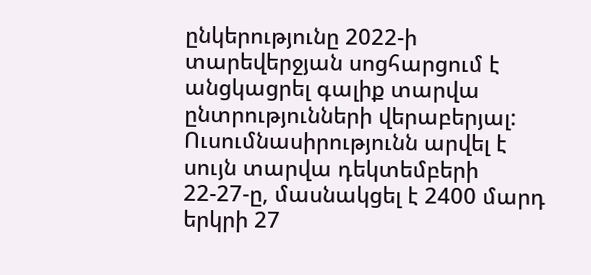ընկերությունը 2022-ի տարեվերջյան սոցհարցում է անցկացրել գալիք տարվա ընտրությունների վերաբերյալ: Ուսումնասիրությունն արվել է սույն տարվա դեկտեմբերի 22-27-ը, մասնակցել է 2400 մարդ երկրի 27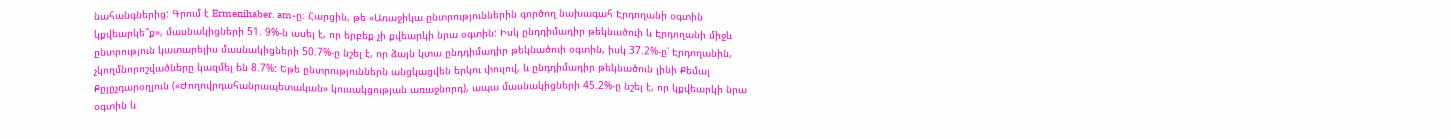նահանգներից: Գրում է Ermenihaber. am-ը։ Հարցին, թե «Առաջիկա ընտրություններին գործող նախագահ Էրդողանի օգտին կքվեարկե՞ք», մասնակիցների 51. 9%-ն ասել է, որ երբեք չի քվեարկի նրա օգտին: Իսկ ընդդիմադիր թեկնածուի և Էրդողանի միջև ընտրություն կատարելիս մասնակիցների 50.7%-ը նշել է, որ ձայն կտա ընդդիմադիր թեկնածուի օգտին, իսկ 37.2%-ը՝ Էրդողանին, չկողմնորոշվածները կազմել են 8.7%: Եթե ընտրություններն անցկացվեն երկու փուլով, և ընդդիմադիր թեկնածուն լինի Քեմալ Քըլըչդարօղլուն («Ժողովրդահանրապետական» կուսակցության առաջնորդ), ապա մասնակիցների 45.2%-ը նշել է, որ կքվեարկի նրա օգտին և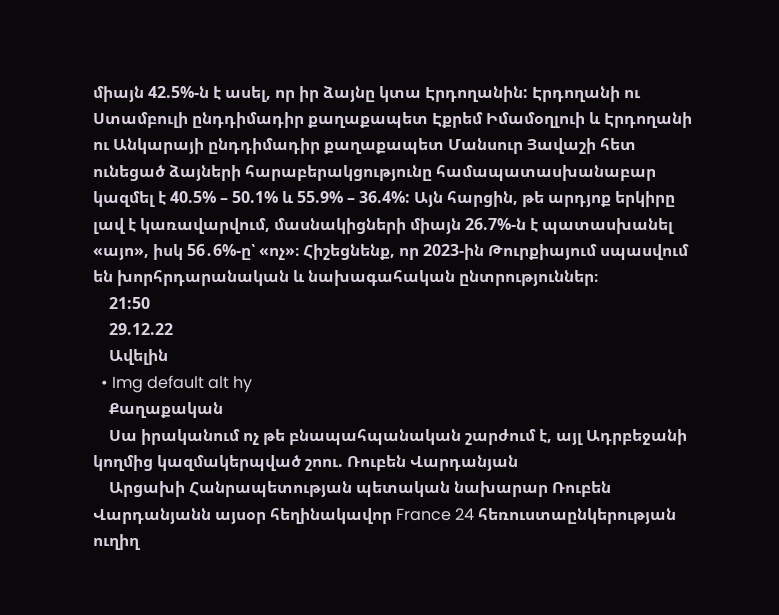միայն 42.5%-ն է ասել, որ իր ձայնը կտա Էրդողանին: Էրդողանի ու Ստամբուլի ընդդիմադիր քաղաքապետ Էքրեմ Իմամօղլուի և Էրդողանի ու Անկարայի ընդդիմադիր քաղաքապետ Մանսուր Յավաշի հետ ունեցած ձայների հարաբերակցությունը համապատասխանաբար կազմել է 40.5% – 50.1% և 55.9% – 36.4%: Այն հարցին, թե արդյոք երկիրը լավ է կառավարվում, մասնակիցների միայն 26.7%-ն է պատասխանել «այո», իսկ 56․6%-ը՝ «ոչ»։ Հիշեցնենք, որ 2023-ին Թուրքիայում սպասվում են խորհրդարանական և նախագահական ընտրություններ։
    21:50
    29.12.22
    Ավելին
  • Img default alt hy
    Քաղաքական
    Սա իրականում ոչ թե բնապահպանական շարժում է, այլ Ադրբեջանի կողմից կազմակերպված շոու. Ռուբեն Վարդանյան
    Արցախի Հանրապետության պետական նախարար Ռուբեն Վարդանյանն այսօր հեղինակավոր France 24 հեռուստաընկերության ուղիղ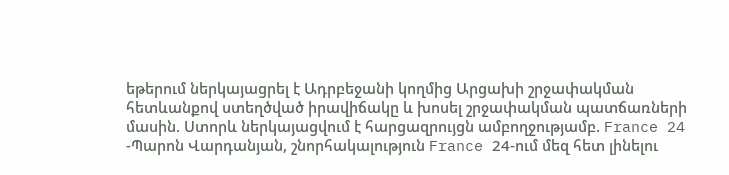եթերում ներկայացրել է Ադրբեջանի կողմից Արցախի շրջափակման հետևանքով ստեղծված իրավիճակը և խոսել շրջափակման պատճառների մասին. Ստորև ներկայացվում է հարցազրույցն ամբողջությամբ. France 24 -Պարոն Վարդանյան, շնորհակալություն France 24-ում մեզ հետ լինելու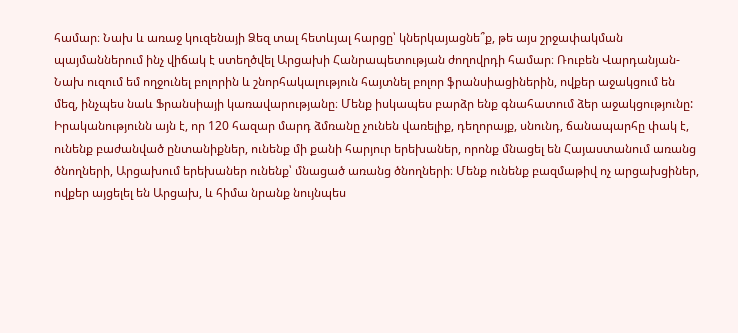համար։ Նախ և առաջ կուզենայի Ձեզ տալ հետևյալ հարցը՝ կներկայացնե՞ք, թե այս շրջափակման պայմաններում ինչ վիճակ է ստեղծվել Արցախի Հանրապետության ժողովրդի համար։ Ռուբեն Վարդանյան-Նախ ուզում եմ ողջունել բոլորին և շնորհակալություն հայտնել բոլոր ֆրանսիացիներին, ովքեր աջակցում են մեզ, ինչպես նաև Ֆրանսիայի կառավարությանը։ Մենք իսկապես բարձր ենք գնահատում ձեր աջակցությունը: Իրականությունն այն է, որ 120 հազար մարդ ձմռանը չունեն վառելիք, դեղորայք, սնունդ, ճանապարհը փակ է, ունենք բաժանված ընտանիքներ, ունենք մի քանի հարյուր երեխաներ, որոնք մնացել են Հայաստանում առանց ծնողների, Արցախում երեխաներ ունենք՝ մնացած առանց ծնողների։ Մենք ունենք բազմաթիվ ոչ արցախցիներ, ովքեր այցելել են Արցախ, և հիմա նրանք նույնպես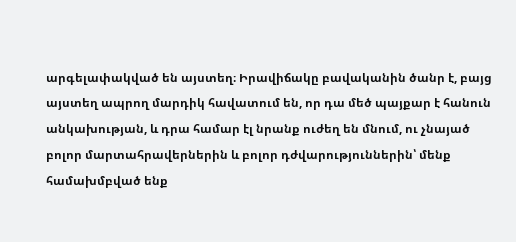արգելափակված են այստեղ։ Իրավիճակը բավականին ծանր է, բայց այստեղ ապրող մարդիկ հավատում են, որ դա մեծ պայքար է հանուն անկախության, և դրա համար էլ նրանք ուժեղ են մնում, ու չնայած բոլոր մարտահրավերներին և բոլոր դժվարություններին՝ մենք համախմբված ենք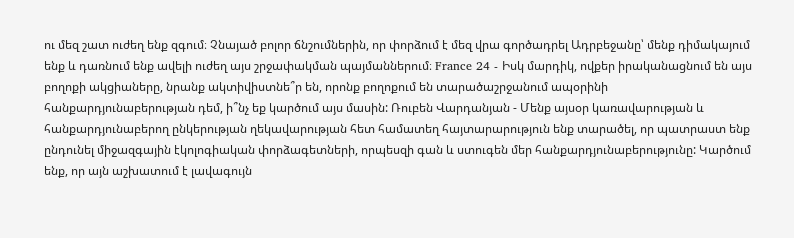ու մեզ շատ ուժեղ ենք զգում։ Չնայած բոլոր ճնշումներին, որ փորձում է մեզ վրա գործադրել Ադրբեջանը՝ մենք դիմակայում ենք և դառնում ենք ավելի ուժեղ այս շրջափակման պայմաններում։ France 24 - Իսկ մարդիկ, ովքեր իրականացնում են այս բողոքի ակցիաները, նրանք ակտիվիստնե՞ր են, որոնք բողոքում են տարածաշրջանում ապօրինի հանքարդյունաբերության դեմ, ի՞նչ եք կարծում այս մասին: Ռուբեն Վարդանյան - Մենք այսօր կառավարության և հանքարդյունաբերող ընկերության ղեկավարության հետ համատեղ հայտարարություն ենք տարածել, որ պատրաստ ենք ընդունել միջազգային էկոլոգիական փորձագետների, որպեսզի գան և ստուգեն մեր հանքարդյունաբերությունը: Կարծում ենք, որ այն աշխատում է լավագույն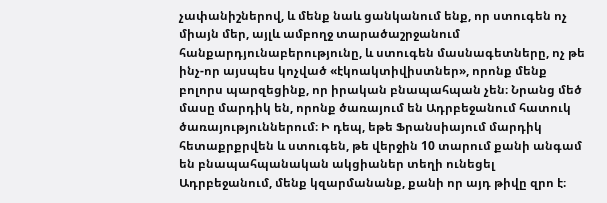չափանիշներով, և մենք նաև ցանկանում ենք, որ ստուգեն ոչ միայն մեր, այլև ամբողջ տարածաշրջանում հանքարդյունաբերությունը, և ստուգեն մասնագետները, ոչ թե ինչ-որ այսպես կոչված «էկոակտիվիստներ», որոնք մենք բոլորս պարզեցինք, որ իրական բնապահպան չեն։ Նրանց մեծ մասը մարդիկ են, որոնք ծառայում են Ադրբեջանում հատուկ ծառայություններում։ Ի դեպ, եթե Ֆրանսիայում մարդիկ հետաքրքրվեն և ստուգեն, թե վերջին 10 տարում քանի անգամ են բնապահպանական ակցիաներ տեղի ունեցել Ադրբեջանում, մենք կզարմանանք, քանի որ այդ թիվը զրո է։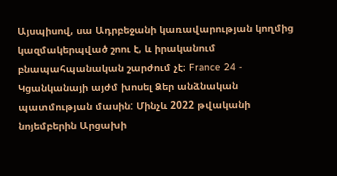Այսպիսով, սա Ադրբեջանի կառավարության կողմից կազմակերպված շոու է, և իրականում բնապահպանական շարժում չէ։ France 24 - Կցանկանայի այժմ խոսել Ձեր անձնական պատմության մասին: Մինչև 2022 թվականի նոյեմբերին Արցախի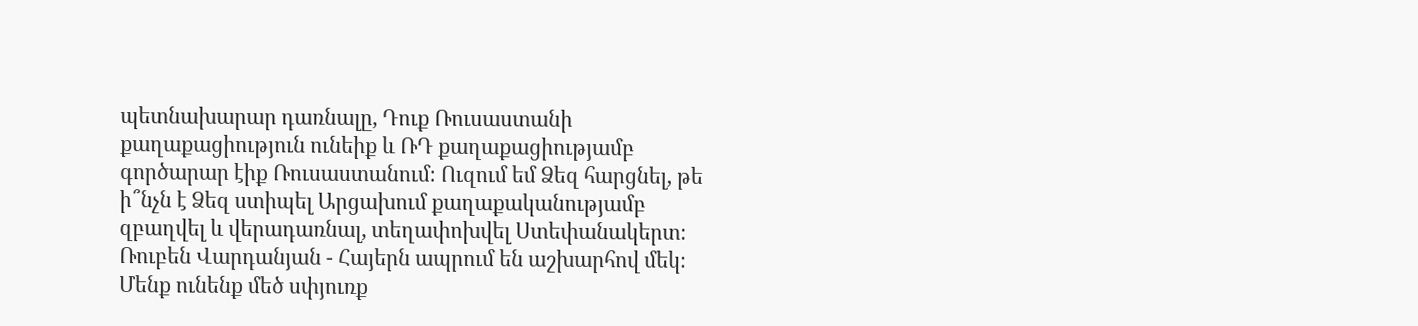պետնախարար դառնալը, Դուք Ռուսաստանի քաղաքացիություն ունեիք և ՌԴ քաղաքացիությամբ գործարար էիք Ռուսաստանում։ Ուզում եմ Ձեզ հարցնել, թե ի՞նչն է Ձեզ ստիպել Արցախում քաղաքականությամբ զբաղվել և վերադառնալ, տեղափոխվել Ստեփանակերտ։ Ռուբեն Վարդանյան - Հայերն ապրում են աշխարհով մեկ։ Մենք ունենք մեծ սփյուռք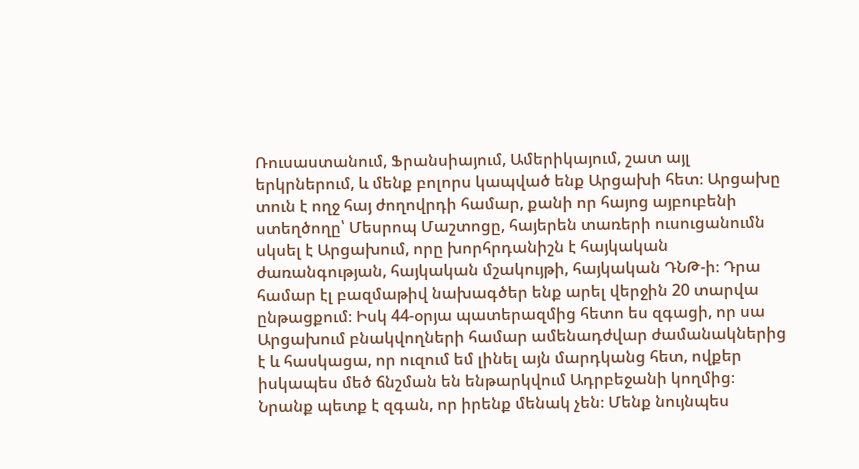Ռուսաստանում, Ֆրանսիայում, Ամերիկայում, շատ այլ երկրներում, և մենք բոլորս կապված ենք Արցախի հետ։ Արցախը տուն է ողջ հայ ժողովրդի համար, քանի որ հայոց այբուբենի ստեղծողը՝ Մեսրոպ Մաշտոցը, հայերեն տառերի ուսուցանումն սկսել է Արցախում, որը խորհրդանիշն է հայկական ժառանգության, հայկական մշակույթի, հայկական ԴՆԹ-ի։ Դրա համար էլ բազմաթիվ նախագծեր ենք արել վերջին 20 տարվա ընթացքում։ Իսկ 44-օրյա պատերազմից հետո ես զգացի, որ սա Արցախում բնակվողների համար ամենադժվար ժամանակներից է և հասկացա, որ ուզում եմ լինել այն մարդկանց հետ, ովքեր իսկապես մեծ ճնշման են ենթարկվում Ադրբեջանի կողմից։ Նրանք պետք է զգան, որ իրենք մենակ չեն։ Մենք նույնպես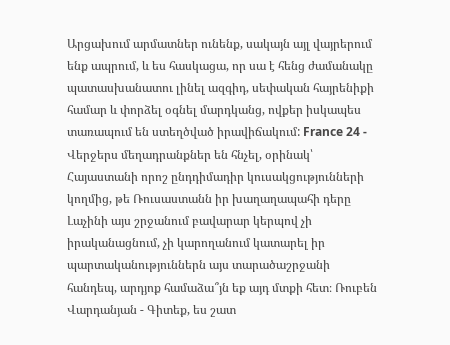Արցախում արմատներ ունենք, սակայն այլ վայրերում ենք ապրում, և ես հասկացա, որ սա է հենց ժամանակը պատասխանատու լինել ազգիդ, սեփական հայրենիքի համար և փորձել օգնել մարդկանց, ովքեր իսկապես տառապում են ստեղծված իրավիճակում: France 24 - Վերջերս մեղադրանքներ են հնչել, օրինակ՝ Հայաստանի որոշ ընդդիմադիր կուսակցությունների կողմից, թե Ռուսաստանն իր խաղաղապահի դերը Լաչինի այս շրջանում բավարար կերպով չի իրականացնում, չի կարողանում կատարել իր պարտականություններն այս տարածաշրջանի հանդեպ, արդյոք համաձա՞յն եք այդ մտքի հետ։ Ռուբեն Վարդանյան - Գիտեք, ես շատ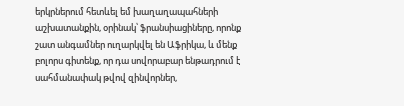երկրներում հետևել եմ խաղաղապահների աշխատանքին, օրինակ՝ ֆրանսիացիները, որոնք շատ անգամներ ուղարկվել են Աֆրիկա, և մենք բոլորս գիտենք, որ դա սովորաբար ենթադրում է սահմանափակ թվով զինվորներ,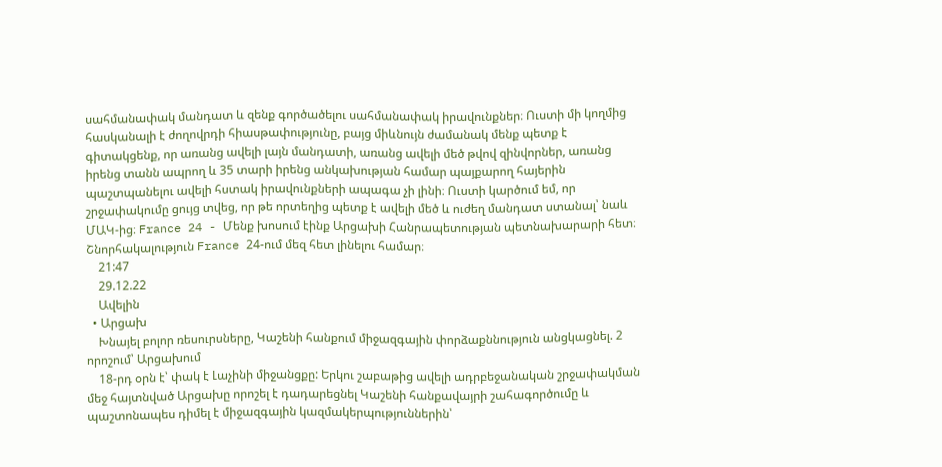սահմանափակ մանդատ և զենք գործածելու սահմանափակ իրավունքներ։ Ուստի մի կողմից հասկանալի է ժողովրդի հիասթափությունը, բայց միևնույն ժամանակ մենք պետք է գիտակցենք, որ առանց ավելի լայն մանդատի, առանց ավելի մեծ թվով զինվորներ, առանց իրենց տանն ապրող և 35 տարի իրենց անկախության համար պայքարող հայերին պաշտպանելու ավելի հստակ իրավունքների ապագա չի լինի։ Ուստի կարծում եմ, որ շրջափակումը ցույց տվեց, որ թե որտեղից պետք է ավելի մեծ և ուժեղ մանդատ ստանալ՝ նաև ՄԱԿ-ից։ France 24 - Մենք խոսում էինք Արցախի Հանրապետության պետնախարարի հետ։ Շնորհակալություն France 24-ում մեզ հետ լինելու համար։
    21:47
    29.12.22
    Ավելին
  • Արցախ
    Խնայել բոլոր ռեսուրսները, Կաշենի հանքում միջազգային փորձաքննություն անցկացնել. 2 որոշում՝ Արցախում
    18-րդ օրն է՝ փակ է Լաչինի միջանցքը: Երկու շաբաթից ավելի ադրբեջանական շրջափակման մեջ հայտնված Արցախը որոշել է դադարեցնել Կաշենի հանքավայրի շահագործումը և պաշտոնապես դիմել է միջազգային կազմակերպություններին՝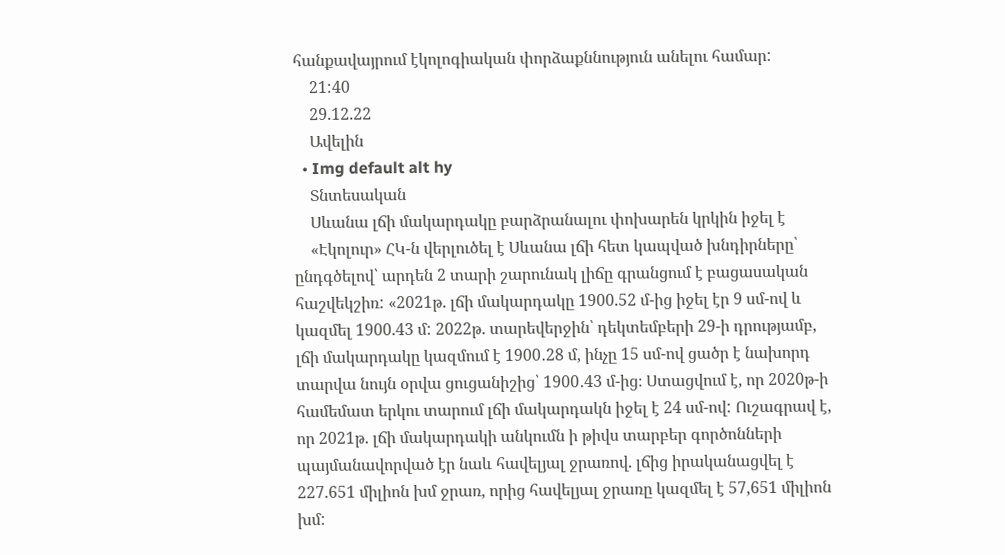հանքավայրում էկոլոգիական փորձաքննություն անելու համար:
    21:40
    29.12.22
    Ավելին
  • Img default alt hy
    Տնտեսական
    Սևանա լճի մակարդակը բարձրանալու փոխարեն կրկին իջել է
    «Էկոլուր» ՀԿ-ն վերլուծել է Սևանա լճի հետ կապված խնդիրները՝ ընդգծելով՝ արդեն 2 տարի շարունակ լիճը գրանցում է բացասական հաշվեկշիռ: «2021թ. լճի մակարդակը 1900.52 մ-ից իջել էր 9 սմ-ով և կազմել 1900.43 մ: 2022թ. տարեվերջին՝ դեկտեմբերի 29-ի դրությամբ, լճի մակարդակը կազմում է 1900․28 մ, ինչը 15 սմ-ով ցածր է նախորդ տարվա նույն օրվա ցուցանիշից՝ 1900․43 մ-ից։ Ստացվում է, որ 2020թ-ի համեմատ երկու տարում լճի մակարդակն իջել է 24 սմ-ով: Ուշագրավ է, որ 2021թ. լճի մակարդակի անկումն ի թիվս տարբեր գործոնների պայմանավորված էր նաև հավելյալ ջրառով. լճից իրականացվել է 227.651 միլիոն խմ ջրառ, որից հավելյալ ջրառը կազմել է 57,651 միլիոն խմ: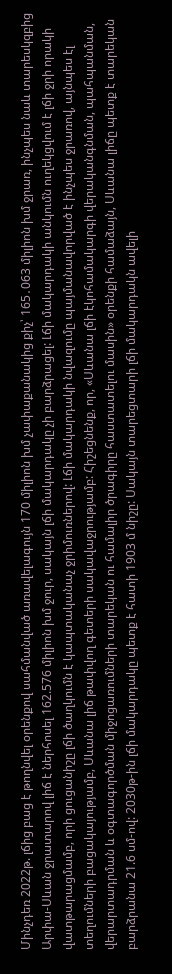Մինչդեռ 2022թ. լճից բաց է թողնվել օրենքով սահմանված առավելագույն 170 միլիոն խմ չափաքանակից քիչ՝ 165․063 միլիոն խմ ջրառ, ինչպես նաև տարեսկզբից Արփա-Սևան ջրատարով լիճ է ներհոսել 162.576 միլիոն խմ ջուր, սակայն լճի մակարդակը չի բարձրացել: Լճի մակարդակի անկումն ուղեկցվում է լճի ջրի որակի վատթարացմամբ, որի ցուցանիշը լճի ծաղկումն է կապտականաչ ջրիմուռներով: Լճի մակարդակի նվազումը պայմանավորված է ինչպես ջրառով, այնպես էլ տեղումների բացակայությամբ, Սևանա լիճ թափվող գետերի սակավաջրությամբ: Հիշեցնենք, որ, «Սևանա լճի էկոհամակարգի վերականգնման, պահպանման, վերարտադրման և օգտագործման միջոցառումների տարեկան ու համալիր ծրագիրը հաստատելու մասին» օրենքի համաձայն, Սևանա լիճը պետք է տարեկան բարձրանա 21.6 սմ-ով: 2030թ-ին լճի մակարդակը պետք է հատի 1903 մ նիշը: Սակայն տարեցտարի լճի մակարդակն ավելի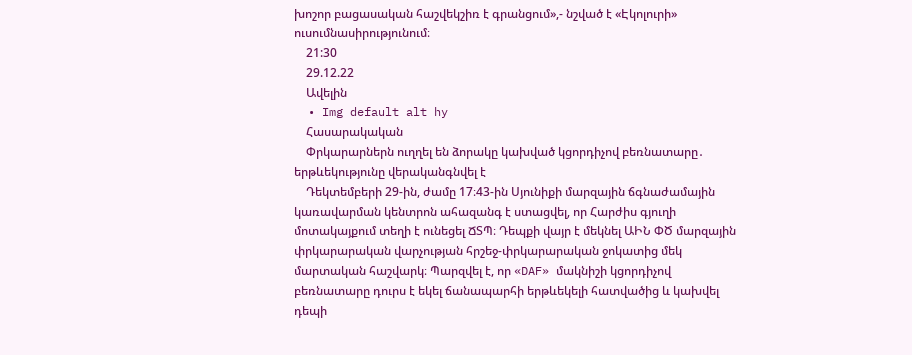խոշոր բացասական հաշվեկշիռ է գրանցում»,- նշված է «Էկոլուրի» ուսումնասիրությունում։
    21:30
    29.12.22
    Ավելին
  • Img default alt hy
    Հասարակական
    Փրկարարներն ուղղել են ձորակը կախված կցորդիչով բեռնատարը․ երթևեկությունը վերականգնվել է
    Դեկտեմբերի 29-ին, ժամը 17։43-ին Սյունիքի մարզային ճգնաժամային կառավարման կենտրոն ահազանգ է ստացվել, որ Հարժիս գյուղի մոտակայքում տեղի է ունեցել ՃՏՊ։ Դեպքի վայր է մեկնել ԱԻՆ ՓԾ մարզային փրկարարական վարչության հրշեջ-փրկարարական ջոկատից մեկ մարտական հաշվարկ։ Պարզվել է, որ «DAF» մակնիշի կցորդիչով բեռնատարը դուրս է եկել ճանապարհի երթևեկելի հատվածից և կախվել դեպի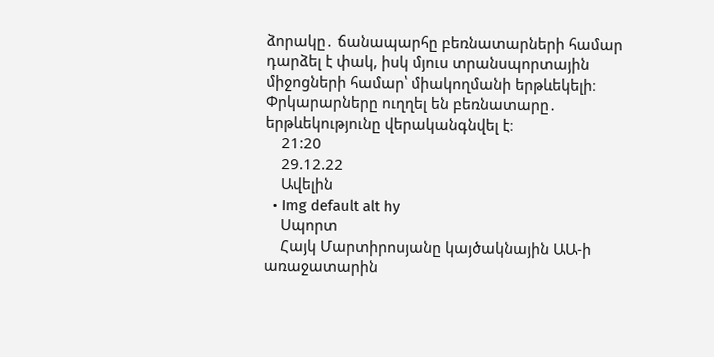ձորակը․ ճանապարհը բեռնատարների համար դարձել է փակ, իսկ մյուս տրանսպորտային միջոցների համար՝ միակողմանի երթևեկելի։ Փրկարարները ուղղել են բեռնատարը․ երթևեկությունը վերականգնվել է։
    21:20
    29.12.22
    Ավելին
  • Img default alt hy
    Սպորտ
    Հայկ Մարտիրոսյանը կայծակնային ԱԱ-ի առաջատարին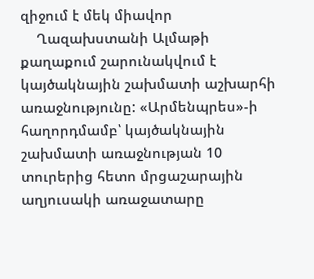զիջում է մեկ միավոր
    Ղազախստանի Ալմաթի քաղաքում շարունակվում է կայծակնային շախմատի աշխարհի առաջնությունը: «Արմենպրես»-ի հաղորդմամբ՝ կայծակնային շախմատի առաջնության 10 տուրերից հետո մրցաշարային աղյուսակի առաջատարը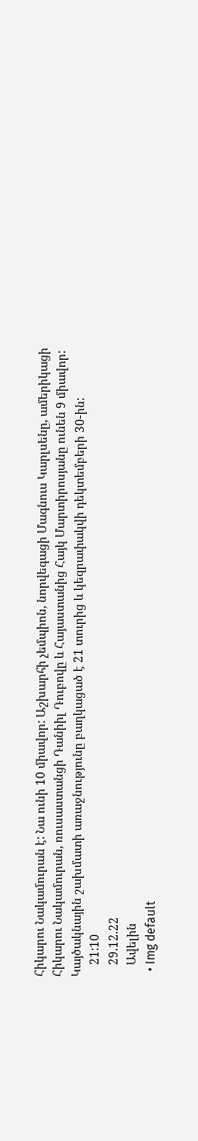Հիկարու Նակամուրան է: Նա ունի 10 միավոր: Աշխարհի չեմպիոն, նորվեգացի Մագնուս Կարլսենը, ամերիկացի Հիկարու Նակամուրան, ռուսաստանցի Դանիիլ Դուբովը և Հայաստանից Հայկ Մարտիրոսյանը ունեն 9 միավոր: Կայծակնային շախմատի առաջնությունը բաղկացած է 21 տուրից և կեզրափակվի դեկտեմբերի 30-ին:
    21:10
    29.12.22
    Ավելին
  • Img default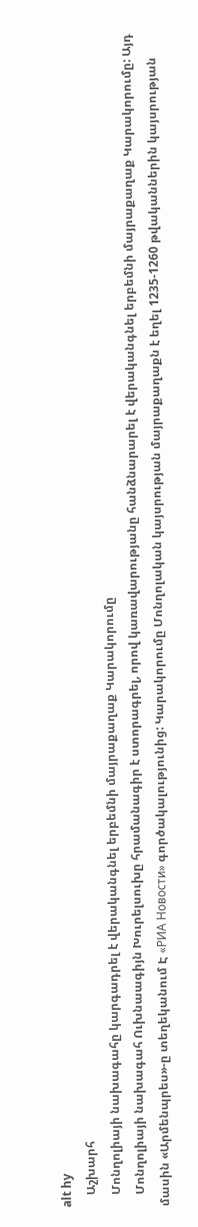alt hy
    Աշխարհ
    Մոնղոլիայի նախագահը կարգադրել է վերականգնել երբեմնի մայրաքաղաք Կարակորումը
    Մոնղոլիայի նախագահ Ուխնաագիյն Խուրելսուխը հրամանագիր է ստորագրել, որով կառավարությանը հանձնարարել է վերականգնել երբեմնի մայրաքաղաք Կարակորումը: Այդ մասին «Արմենպրես»-ը տեղեկանում Է «РИА Новости» գործակալությունից: Կարակորումը Մոնղոլական կայսրության մայրաքաղաքն է եղել 1235-1260 թվականներին կայսրության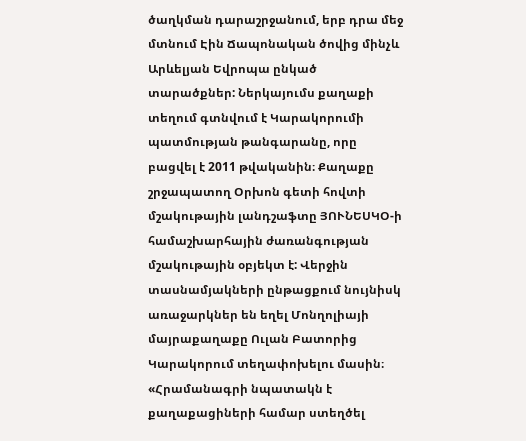ծաղկման դարաշրջանում, երբ դրա մեջ մտնում Էին Ճապոնական ծովից մինչև Արևելյան Եվրոպա ընկած տարածքներ: Ներկայումս քաղաքի տեղում գտնվում է Կարակորումի պատմության թանգարանը, որը բացվել է 2011 թվականին։ Քաղաքը շրջապատող Օրխոն գետի հովտի մշակութային լանդշաֆտը ՅՈՒՆԵՍԿՕ-ի համաշխարհային ժառանգության մշակութային օբյեկտ է: Վերջին տասնամյակների ընթացքում նույնիսկ առաջարկներ են եղել Մոնղոլիայի մայրաքաղաքը Ուլան Բատորից Կարակորում տեղափոխելու մասին։ «Հրամանագրի նպատակն է քաղաքացիների համար ստեղծել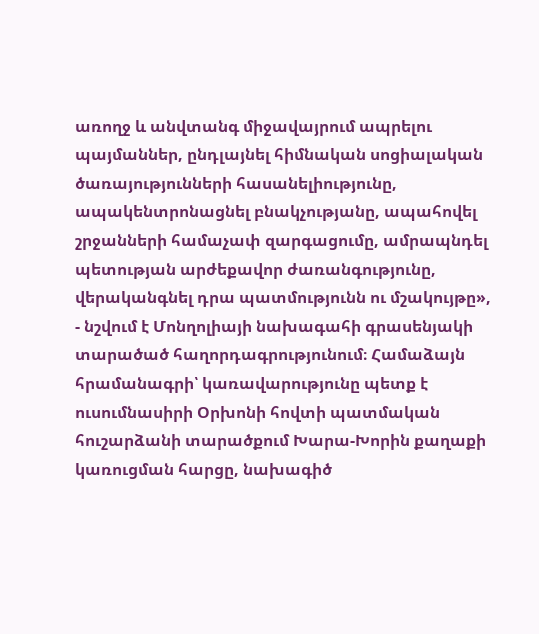առողջ և անվտանգ միջավայրում ապրելու պայմաններ, ընդլայնել հիմնական սոցիալական ծառայությունների հասանելիությունը, ապակենտրոնացնել բնակչությանը, ապահովել շրջանների համաչափ զարգացումը, ամրապնդել պետության արժեքավոր ժառանգությունը, վերականգնել դրա պատմությունն ու մշակույթը», - նշվում է Մոնղոլիայի նախագահի գրասենյակի տարածած հաղորդագրությունում։ Համաձայն հրամանագրի՝ կառավարությունը պետք է ուսումնասիրի Օրխոնի հովտի պատմական հուշարձանի տարածքում Խարա-Խորին քաղաքի կառուցման հարցը, նախագիծ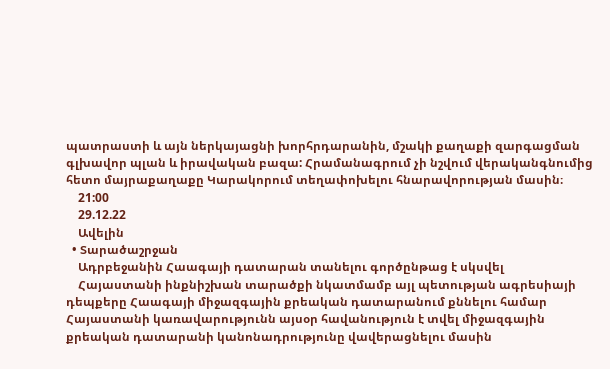պատրաստի և այն ներկայացնի խորհրդարանին, մշակի քաղաքի զարգացման գլխավոր պլան և իրավական բազա: Հրամանագրում չի նշվում վերականգնումից հետո մայրաքաղաքը Կարակորում տեղափոխելու հնարավորության մասին։
    21:00
    29.12.22
    Ավելին
  • Տարածաշրջան
    Ադրբեջանին Հաագայի դատարան տանելու գործընթաց է սկսվել
    Հայաստանի ինքնիշխան տարածքի նկատմամբ այլ պետության ագրեսիայի դեպքերը Հաագայի միջազգային քրեական դատարանում քննելու համար Հայաստանի կառավարությունն այսօր հավանություն է տվել միջազգային քրեական դատարանի կանոնադրությունը վավերացնելու մասին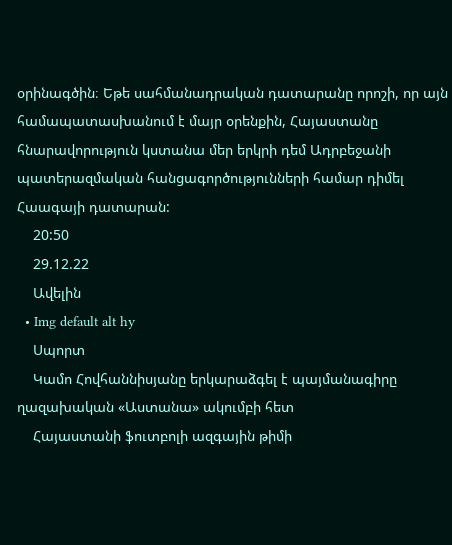օրինագծին։ Եթե սահմանադրական դատարանը որոշի, որ այն համապատասխանում է մայր օրենքին, Հայաստանը հնարավորություն կստանա մեր երկրի դեմ Ադրբեջանի պատերազմական հանցագործությունների համար դիմել Հաագայի դատարան:
    20:50
    29.12.22
    Ավելին
  • Img default alt hy
    Սպորտ
    Կամո Հովհաննիսյանը երկարաձգել է պայմանագիրը ղազախական «Աստանա» ակումբի հետ
    Հայաստանի ֆուտբոլի ազգային թիմի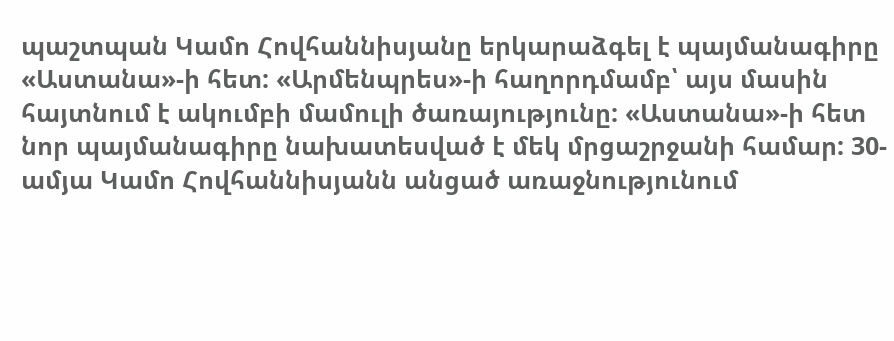պաշտպան Կամո Հովհաննիսյանը երկարաձգել է պայմանագիրը «Աստանա»-ի հետ: «Արմենպրես»-ի հաղորդմամբ՝ այս մասին հայտնում է ակումբի մամուլի ծառայությունը: «Աստանա»-ի հետ նոր պայմանագիրը նախատեսված է մեկ մրցաշրջանի համար: 30-ամյա Կամո Հովհաննիսյանն անցած առաջնությունում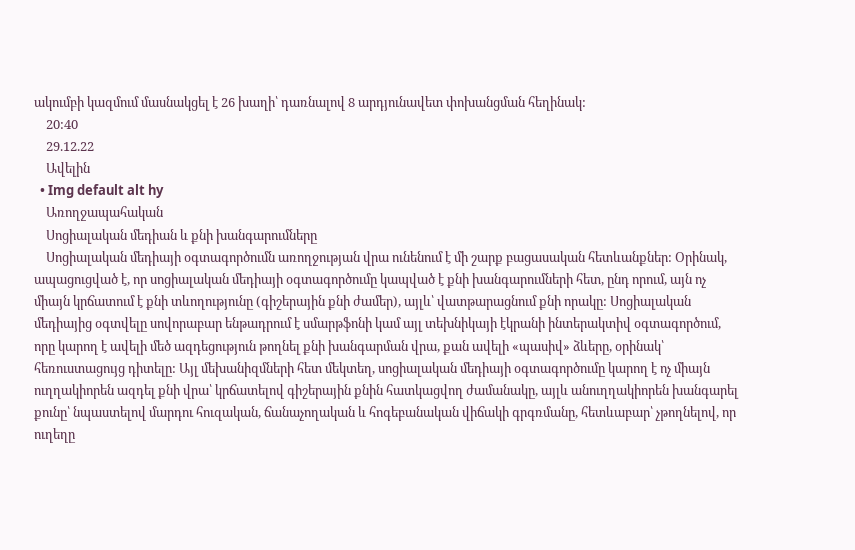ակումբի կազմում մասնակցել է 26 խաղի՝ դառնալով 8 արդյունավետ փոխանցման հեղինակ:
    20:40
    29.12.22
    Ավելին
  • Img default alt hy
    Առողջապահական
    Սոցիալական մեդիան և քնի խանգարումները
    Սոցիալական մեդիայի օգտագործումն առողջության վրա ունենում է մի շարք բացասական հետևանքներ: Օրինակ, ապացուցված է, որ սոցիալական մեդիայի օգտագործումը կապված է քնի խանգարումների հետ, ընդ որում, այն ոչ միայն կրճատում է քնի տևողությունը (գիշերային քնի ժամեր), այլև՝ վատթարացնում քնի որակը: Սոցիալական մեդիայից օգտվելը սովորաբար ենթադրում է սմարթֆոնի կամ այլ տեխնիկայի էկրանի ինտերակտիվ օգտագործում, որը կարող է ավելի մեծ ազդեցություն թողնել քնի խանգարման վրա, քան ավելի «պասիվ» ձևերը, օրինակ՝ հեռուստացույց դիտելը: Այլ մեխանիզմների հետ մեկտեղ, սոցիալական մեդիայի օգտագործումը կարող է ոչ միայն ուղղակիորեն ազդել քնի վրա՝ կրճատելով գիշերային քնին հատկացվող ժամանակը, այլև անուղղակիորեն խանգարել քունը՝ նպաստելով մարդու հուզական, ճանաչողական և հոգեբանական վիճակի գրգռմանը, հետևաբար՝ չթողնելով, որ ուղեղը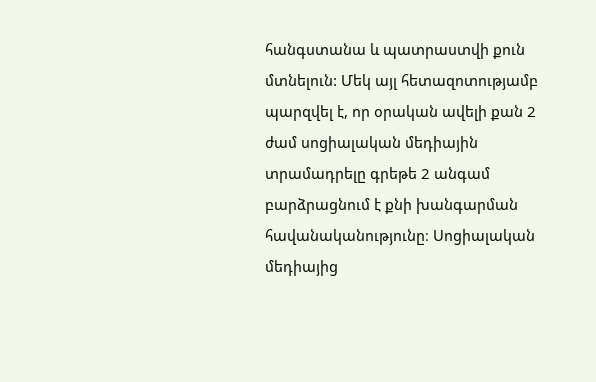հանգստանա և պատրաստվի քուն մտնելուն: Մեկ այլ հետազոտությամբ պարզվել է, որ օրական ավելի քան 2 ժամ սոցիալական մեդիային տրամադրելը գրեթե 2 անգամ բարձրացնում է քնի խանգարման հավանականությունը։ Սոցիալական մեդիայից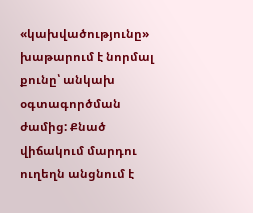«կախվածությունը» խաթարում է նորմալ քունը՝ անկախ օգտագործման ժամից: Քնած վիճակում մարդու ուղեղն անցնում է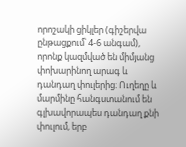որոշակի ցիկլեր (գիշերվա ընթացքում՝ 4-6 անգամ), որոնք կազմված են միմյանց փոխարինող արագ և դանդաղ փուլերից։ Ուղեղը և մարմինը հանգստանում են գլխավորապես դանդաղ քնի փուլում, երբ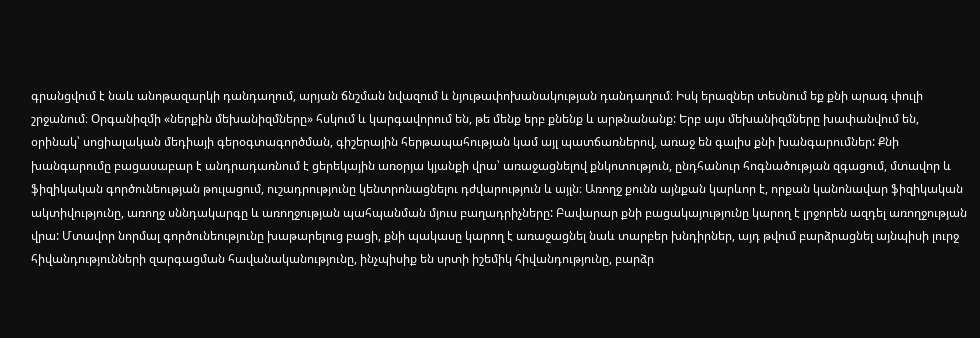գրանցվում է նաև անոթազարկի դանդաղում, արյան ճնշման նվազում և նյութափոխանակության դանդաղում։ Իսկ երազներ տեսնում եք քնի արագ փուլի շրջանում։ Օրգանիզմի «ներքին մեխանիզմները» հսկում և կարգավորում են, թե մենք երբ քնենք և արթնանանք: Երբ այս մեխանիզմները խափանվում են, օրինակ՝ սոցիալական մեդիայի գերօգտագործման, գիշերային հերթապահության կամ այլ պատճառներով, առաջ են գալիս քնի խանգարումներ: Քնի խանգարումը բացասաբար է անդրադառնում է ցերեկային առօրյա կյանքի վրա՝ առաջացնելով քնկոտություն, ընդհանուր հոգնածության զգացում, մտավոր և ֆիզիկական գործունեության թուլացում, ուշադրությունը կենտրոնացնելու դժվարություն և այլն։ Առողջ քունն այնքան կարևոր է, որքան կանոնավար ֆիզիկական ակտիվությունը, առողջ սննդակարգը և առողջության պահպանման մյուս բաղադրիչները: Բավարար քնի բացակայությունը կարող է լրջորեն ազդել առողջության վրա: Մտավոր նորմալ գործունեությունը խաթարելուց բացի, քնի պակասը կարող է առաջացնել նաև տարբեր խնդիրներ, այդ թվում բարձրացնել այնպիսի լուրջ հիվանդությունների զարգացման հավանականությունը, ինչպիսիք են սրտի իշեմիկ հիվանդությունը, բարձր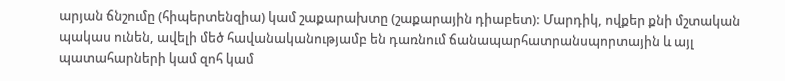արյան ճնշումը (հիպերտենզիա) կամ շաքարախտը (շաքարային դիաբետ): Մարդիկ, ովքեր քնի մշտական պակաս ունեն, ավելի մեծ հավանականությամբ են դառնում ճանապարհատրանսպորտային և այլ պատահարների կամ զոհ կամ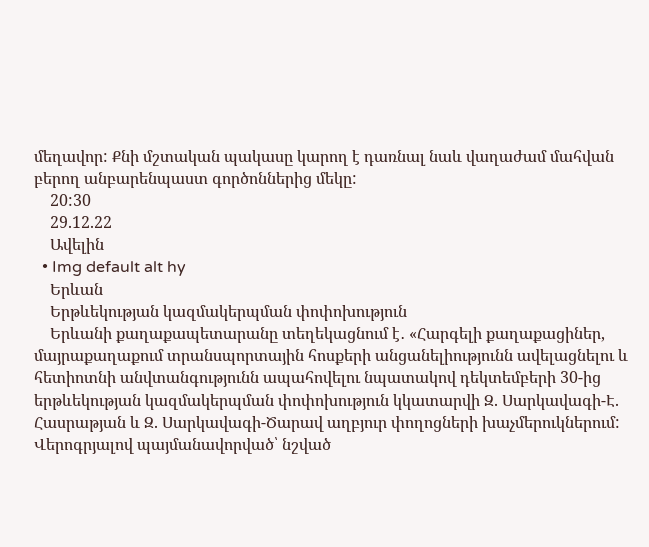մեղավոր: Քնի մշտական պակասը կարող է դառնալ նաև վաղաժամ մահվան բերող անբարենպաստ գործոններից մեկը:
    20:30
    29.12.22
    Ավելին
  • Img default alt hy
    Երևան
    Երթևեկության կազմակերպման փոփոխություն
    Երևանի քաղաքապետարանը տեղեկացնում է․ «Հարգելի քաղաքացիներ, մայրաքաղաքում տրանսպորտային հոսքերի անցանելիությունն ավելացնելու և հետիոտնի անվտանգությունն ապահովելու նպատակով դեկտեմբերի 30-ից երթևեկության կազմակերպման փոփոխություն կկատարվի Զ. Սարկավագի-Է. Հասրաթյան և Զ. Սարկավագի-Ծարավ աղբյուր փողոցների խաչմերուկներում: Վերոգրյալով պայմանավորված՝ նշված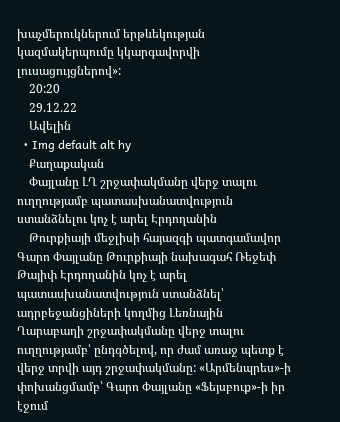խաչմերուկներում երթևեկության կազմակերպումը կկարգավորվի լուսացույցներով»:
    20:20
    29.12.22
    Ավելին
  • Img default alt hy
    Քաղաքական
    Փայլանը ԼՂ շրջափակմանը վերջ տալու ուղղությամբ պատասխանատվություն ստանձնելու կոչ է արել Էրդողանին
    Թուրքիայի մեջլիսի հայազգի պատգամավոր Գարո Փայլանը Թուրքիայի նախագահ Ռեջեփ Թայիփ Էրդողանին կոչ է արել պատասխանատվություն ստանձնել՝ ադրբեջանցիների կողմից Լեռնային Ղարաբաղի շրջափակմանը վերջ տալու ուղղությամբ՝ ընդգծելով, որ ժամ առաջ պետք է վերջ տրվի այդ շրջափակմանը: «Արմենպրես»-ի փոխանցմամբ՝ Գարո Փայլանը «Ֆեյսբուք»-ի իր էջում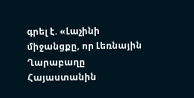գրել է. «Լաչինի միջանցքը, որ Լեռնային Ղարաբաղը Հայաստանին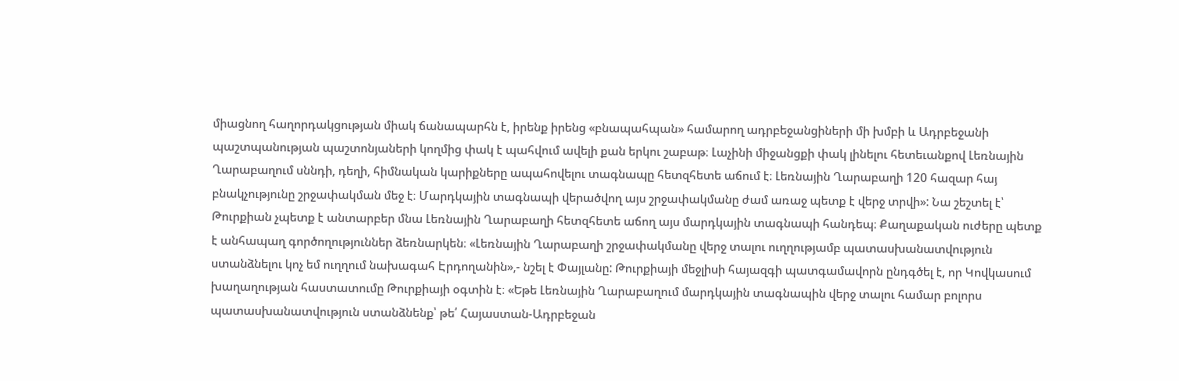միացնող հաղորդակցության միակ ճանապարհն է, իրենք իրենց «բնապահպան» համարող ադրբեջանցիների մի խմբի և Ադրբեջանի պաշտպանության պաշտոնյաների կողմից փակ է պահվում ավելի քան երկու շաբաթ։ Լաչինի միջանցքի փակ լինելու հետեւանքով Լեռնային Ղարաբաղում սննդի, դեղի, հիմնական կարիքները ապահովելու տագնապը հետզհետե աճում է։ Լեռնային Ղարաբաղի 120 հազար հայ բնակչությունը շրջափակման մեջ է։ Մարդկային տագնապի վերածվող այս շրջափակմանը ժամ առաջ պետք է վերջ տրվի»: Նա շեշտել է՝ Թուրքիան չպետք է անտարբեր մնա Լեռնային Ղարաբաղի հետզհետե աճող այս մարդկային տագնապի հանդեպ։ Քաղաքական ուժերը պետք է անհապաղ գործողություններ ձեռնարկեն։ «Լեռնային Ղարաբաղի շրջափակմանը վերջ տալու ուղղությամբ պատասխանատվություն ստանձնելու կոչ եմ ուղղում նախագահ Էրդողանին»,- նշել է Փայլանը: Թուրքիայի մեջլիսի հայազգի պատգամավորն ընդգծել է, որ Կովկասում խաղաղության հաստատումը Թուրքիայի օգտին է։ «Եթե Լեռնային Ղարաբաղում մարդկային տագնապին վերջ տալու համար բոլորս պատասխանատվություն ստանձնենք՝ թե՛ Հայաստան-Ադրբեջան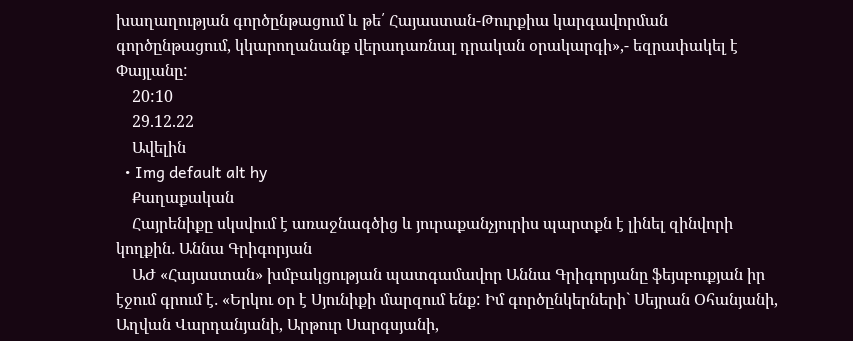խաղաղության գործընթացում և թե՛ Հայաստան-Թուրքիա կարգավորման գործընթացում, կկարողանանք վերադառնալ դրական օրակարգի»,- եզրափակել է Փայլանը:
    20:10
    29.12.22
    Ավելին
  • Img default alt hy
    Քաղաքական
    Հայրենիքը սկսվում է առաջնագծից և յուրաքանչյուրիս պարտքն է լինել զինվորի կողքին․ Աննա Գրիգորյան
    ԱԺ «Հայաստան» խմբակցության պատգամավոր Աննա Գրիգորյանը ֆեյսբուքյան իր էջում գրում է․ «Երկու օր է Սյունիքի մարզում ենք: Իմ գործընկերների` Սեյրան Օհանյանի, Աղվան Վարդանյանի, Արթուր Սարգսյանի,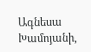Ագնեսա Խամոյանի,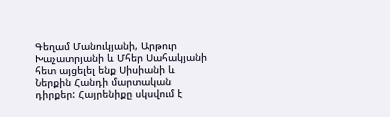Գեղամ Մանուկյանի, Արթուր Խաչատրյանի և Մհեր Սահակյանի հետ այցելել ենք Սիսիանի և Ներքին Հանդի մարտական դիրքեր: Հայրենիքը սկսվում է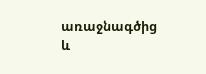առաջնագծից և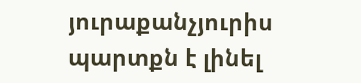յուրաքանչյուրիս պարտքն է լինել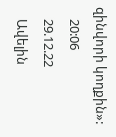զինվորի կողքին»:
    20:06
    29.12.22
    Ավելին